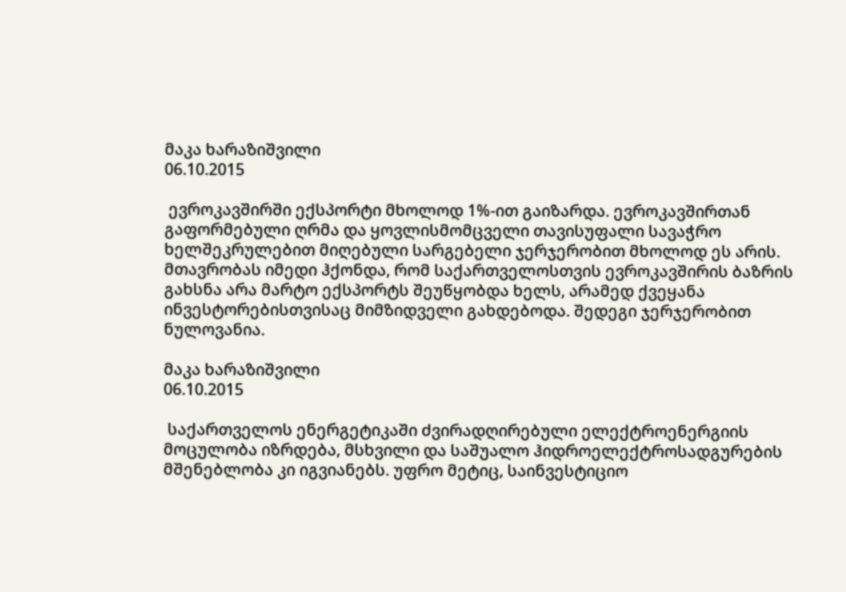მაკა ხარაზიშვილი
06.10.2015

 ევროკავშირში ექსპორტი მხოლოდ 1%-ით გაიზარდა. ევროკავშირთან გაფორმებული ღრმა და ყოვლისმომცველი თავისუფალი სავაჭრო ხელშეკრულებით მიღებული სარგებელი ჯერჯერობით მხოლოდ ეს არის. მთავრობას იმედი ჰქონდა, რომ საქართველოსთვის ევროკავშირის ბაზრის გახსნა არა მარტო ექსპორტს შეუწყობდა ხელს, არამედ ქვეყანა ინვესტორებისთვისაც მიმზიდველი გახდებოდა. შედეგი ჯერჯერობით ნულოვანია.

მაკა ხარაზიშვილი
06.10.2015

 საქართველოს ენერგეტიკაში ძვირადღირებული ელექტროენერგიის მოცულობა იზრდება, მსხვილი და საშუალო ჰიდროელექტროსადგურების მშენებლობა კი იგვიანებს. უფრო მეტიც, საინვესტიციო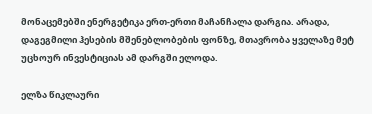მონაცემებში ენერგეტიკა ერთ-ერთი მაჩანჩალა დარგია. არადა, დაგეგმილი ჰესების მშენებლობების ფონზე, მთავრობა ყველაზე მეტ უცხოურ ინვესტიციას ამ დარგში ელოდა.

ელზა წიკლაური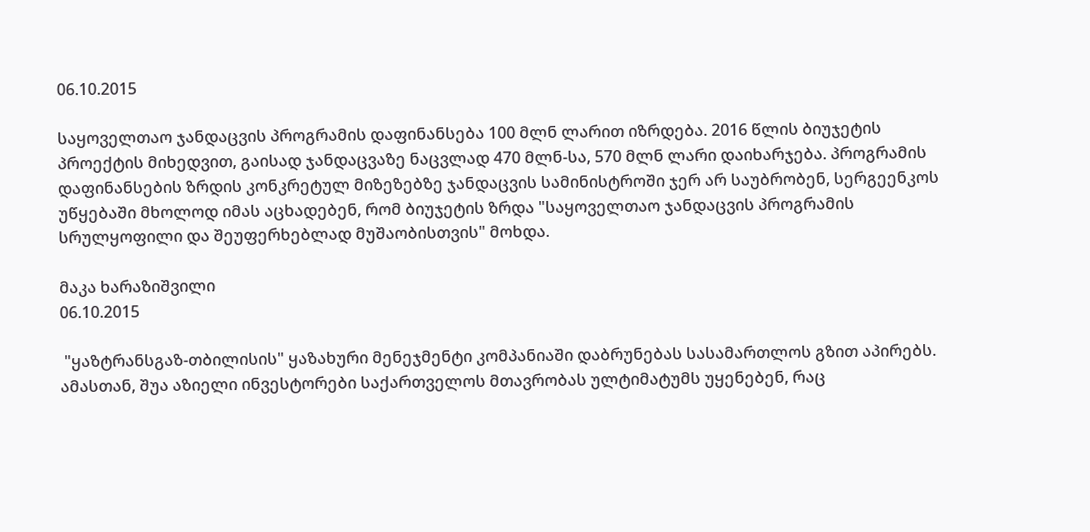06.10.2015

საყოველთაო ჯანდაცვის პროგრამის დაფინანსება 100 მლნ ლარით იზრდება. 2016 წლის ბიუჯეტის პროექტის მიხედვით, გაისად ჯანდაცვაზე ნაცვლად 470 მლნ-სა, 570 მლნ ლარი დაიხარჯება. პროგრამის დაფინანსების ზრდის კონკრეტულ მიზეზებზე ჯანდაცვის სამინისტროში ჯერ არ საუბრობენ, სერგეენკოს უწყებაში მხოლოდ იმას აცხადებენ, რომ ბიუჯეტის ზრდა "საყოველთაო ჯანდაცვის პროგრამის სრულყოფილი და შეუფერხებლად მუშაობისთვის" მოხდა.

მაკა ხარაზიშვილი
06.10.2015

 "ყაზტრანსგაზ-თბილისის" ყაზახური მენეჯმენტი კომპანიაში დაბრუნებას სასამართლოს გზით აპირებს. ამასთან, შუა აზიელი ინვესტორები საქართველოს მთავრობას ულტიმატუმს უყენებენ, რაც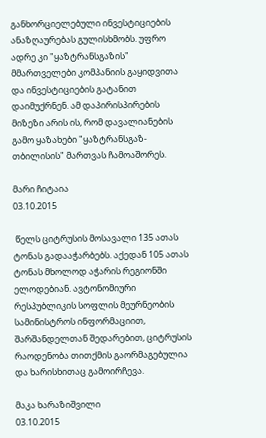განხორციელებული ინვესტიციების ანაზღაურებას გულისხმობს. უფრო ადრე კი "ყაზტრანსგაზის" მმართველები კომპანიის გაყიდვითა და ინვესტიციების გატანით დაიმუქრნენ. ამ დაპირისპირების მიზეზი არის ის, რომ დავალიანების გამო ყაზახები "ყაზტრანსგაზ-თბილისის" მართვას ჩამოაშორეს.

მარი ჩიტაია
03.10.2015

 წელს ციტრუსის მოსავალი 135 ათას ტონას გადააჭარბებს. აქედან 105 ათას ტონას მხოლოდ აჭარის რეგიონში ელოდებიან. ავტონომიური რესპუბლიკის სოფლის მეურნეობის სამინისტროს ინფორმაციით, შარშანდელთან შედარებით, ციტრუსის რაოდენობა თითქმის გაორმაგებულია და ხარისხითაც გამოირჩევა.

მაკა ხარაზიშვილი
03.10.2015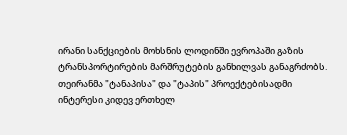ირანი სანქციების მოხსნის ლოდინში ევროპაში გაზის ტრანსპორტირების მარშრუტების განხილვას განაგრძობს. თეირანმა "ტანაპისა" და "ტაპის" პროექტებისადმი ინტერესი კიდევ ერთხელ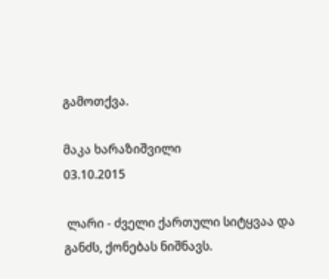გამოთქვა.

მაკა ხარაზიშვილი
03.10.2015

 ლარი - ძველი ქართული სიტყვაა და განძს, ქონებას ნიშნავს.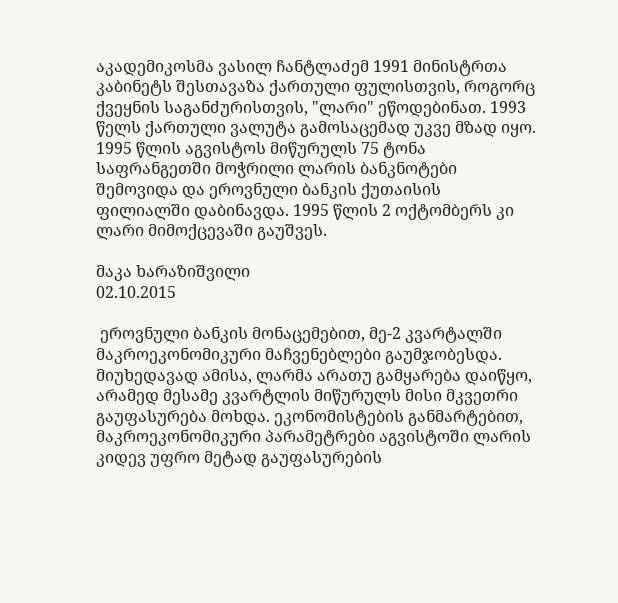აკადემიკოსმა ვასილ ჩანტლაძემ 1991 მინისტრთა კაბინეტს შესთავაზა ქართული ფულისთვის, როგორც ქვეყნის საგანძურისთვის, "ლარი" ეწოდებინათ. 1993 წელს ქართული ვალუტა გამოსაცემად უკვე მზად იყო. 1995 წლის აგვისტოს მიწურულს 75 ტონა საფრანგეთში მოჭრილი ლარის ბანკნოტები შემოვიდა და ეროვნული ბანკის ქუთაისის ფილიალში დაბინავდა. 1995 წლის 2 ოქტომბერს კი ლარი მიმოქცევაში გაუშვეს.

მაკა ხარაზიშვილი
02.10.2015

 ეროვნული ბანკის მონაცემებით, მე-2 კვარტალში მაკროეკონომიკური მაჩვენებლები გაუმჯობესდა. მიუხედავად ამისა, ლარმა არათუ გამყარება დაიწყო, არამედ მესამე კვარტლის მიწურულს მისი მკვეთრი გაუფასურება მოხდა. ეკონომისტების განმარტებით, მაკროეკონომიკური პარამეტრები აგვისტოში ლარის კიდევ უფრო მეტად გაუფასურების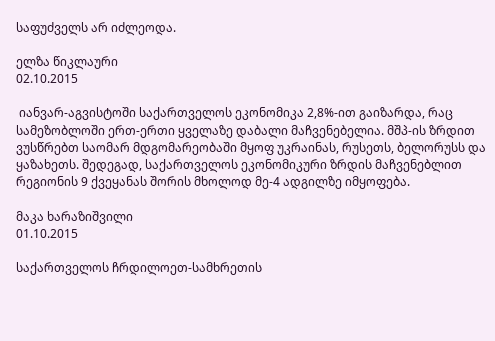საფუძველს არ იძლეოდა.

ელზა წიკლაური
02.10.2015

 იანვარ-აგვისტოში საქართველოს ეკონომიკა 2,8%-ით გაიზარდა, რაც სამეზობლოში ერთ-ერთი ყველაზე დაბალი მაჩვენებელია. მშპ-ის ზრდით ვუსწრებთ საომარ მდგომარეობაში მყოფ უკრაინას, რუსეთს, ბელორუსს და ყაზახეთს. შედეგად, საქართველოს ეკონომიკური ზრდის მაჩვენებლით რეგიონის 9 ქვეყანას შორის მხოლოდ მე-4 ადგილზე იმყოფება.

მაკა ხარაზიშვილი
01.10.2015

საქართველოს ჩრდილოეთ-სამხრეთის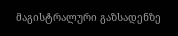მაგისტრალური გაზსადენზე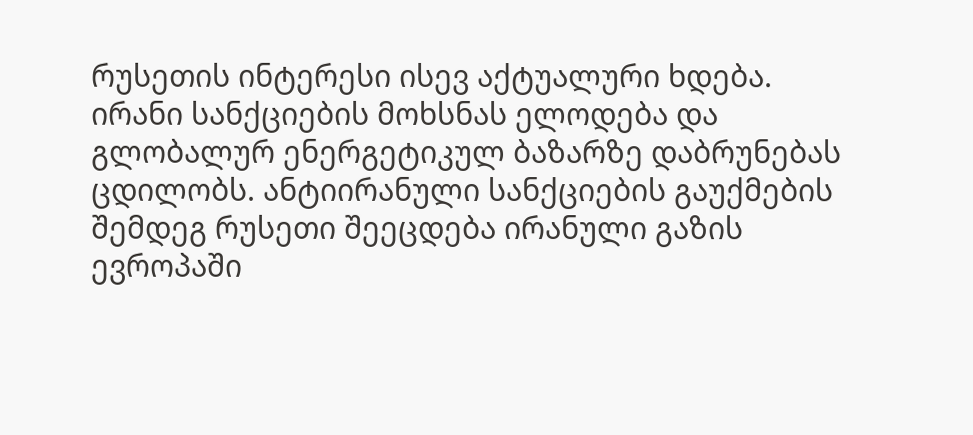რუსეთის ინტერესი ისევ აქტუალური ხდება. ირანი სანქციების მოხსნას ელოდება და გლობალურ ენერგეტიკულ ბაზარზე დაბრუნებას ცდილობს. ანტიირანული სანქციების გაუქმების შემდეგ რუსეთი შეეცდება ირანული გაზის ევროპაში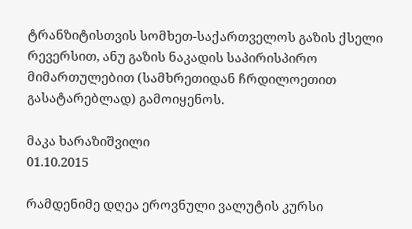ტრანზიტისთვის სომხეთ-საქართველოს გაზის ქსელი რევერსით, ანუ გაზის ნაკადის საპირისპირო მიმართულებით (სამხრეთიდან ჩრდილოეთით გასატარებლად) გამოიყენოს.

მაკა ხარაზიშვილი
01.10.2015

რამდენიმე დღეა ეროვნული ვალუტის კურსი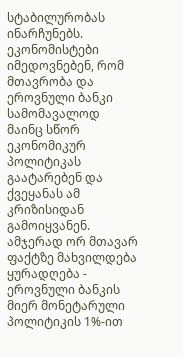სტაბილურობას ინარჩუნებს. ეკონომისტები იმედოვნებენ, რომ მთავრობა და ეროვნული ბანკი სამომავალოდ მაინც სწორ ეკონომიკურ პოლიტიკას გაატარებენ და ქვეყანას ამ კრიზისიდან გამოიყვანენ. ამჯერად ორ მთავარ ფაქტზე მახვილდება ყურადღება - ეროვნული ბანკის მიერ მონეტარული პოლიტიკის 1%-ით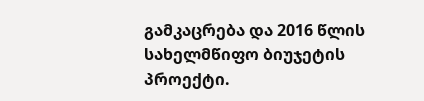გამკაცრება და 2016 წლის სახელმწიფო ბიუჯეტის პროექტი.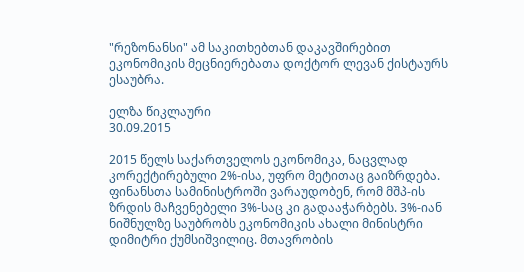"რეზონანსი" ამ საკითხებთან დაკავშირებით ეკონომიკის მეცნიერებათა დოქტორ ლევან ქისტაურს ესაუბრა.

ელზა წიკლაური
30.09.2015

2015 წელს საქართველოს ეკონომიკა, ნაცვლად კორექტირებული 2%-ისა, უფრო მეტითაც გაიზრდება. ფინანსთა სამინისტროში ვარაუდობენ, რომ მშპ-ის ზრდის მაჩვენებელი 3%-საც კი გადააჭარბებს. 3%-იან ნიშნულზე საუბრობს ეკონომიკის ახალი მინისტრი დიმიტრი ქუმსიშვილიც. მთავრობის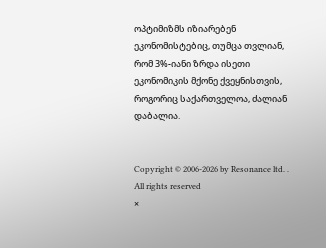ოპტიმიზმს იზიარებენ ეკონომისტებიც, თუმცა თვლიან, რომ 3%-იანი ზრდა ისეთი ეკონომიკის მქონე ქვეყნისთვის, როგორიც საქართველოა, ძალიან დაბალია.


Copyright © 2006-2026 by Resonance ltd. . All rights reserved
×